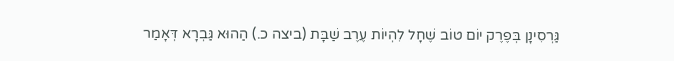גַּרְסִינָן בְּפֶרֶק יוֹם טוֹב שֶׁחָל לִהְיוֹת עֶרֶב שַׁבָּת (ביצה כ.) הַהוּא גַּבְרָא דְּאָמַר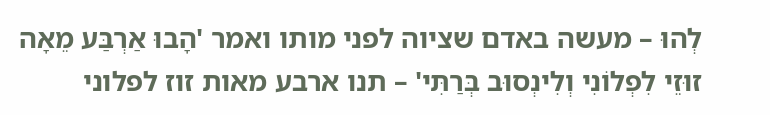לְהוּ – מעשה באדם שציוה לפני מותו ואמר 'הָבוּ אַרְבַּע מֵאָה זוּזֵי לִפְלוֹנִי וְלִינְסוּב בְּרַתִּי' – תנו ארבע מאות זוז לפלוני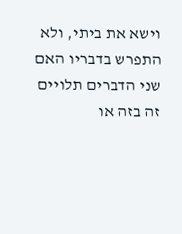וישא את ביתי, ולא התפרש בדבריו האם שני הדברים תלויים זה בזה או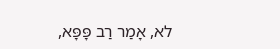לא, אָמַר רַב פָּפָּא,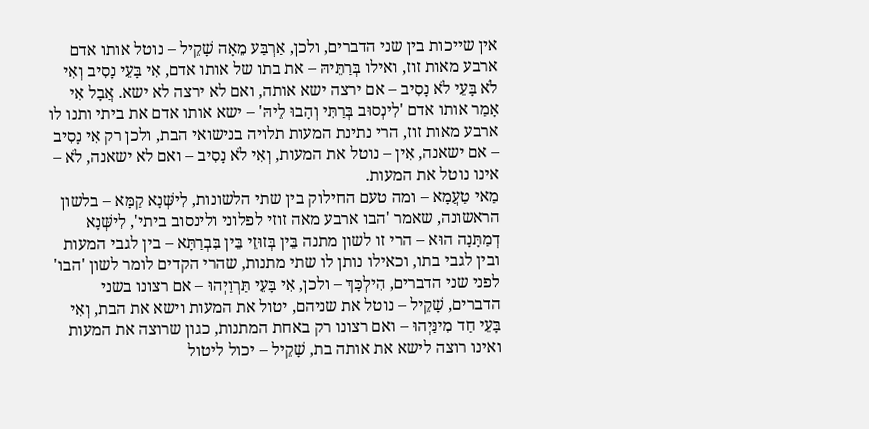אין שייכות בין שני הדברים, ולכן, אַרְבַּע מֵאָה שָׁקֵיל – נוטל אותו אדם ארבע מאות זוז, ואילו בְּרַתֵּיהּ – את בתו של אותו אדם, אִי בָּעֵי נָסִיב וְאִי לֹא בָּעֵי לֹא נָסִיב – אם ירצה ישא אותה, ואם לא ירצה לא ישא. אֲבָל אִי אָמַר אותו אדם 'לִינְסוּב בְּרַתִּי וְהָבוּ לֵיהּ' – ישא אותו אדם את ביתי ותנו לו ארבע מאות זוז, הרי נתינת המעות תלויה בנישואי הבת, ולכן רק אִי נָסִיב – אם ישאנה, אִין – נוטל את המעות, וְאִי לֹא נָסִיב – ואם לא ישאנה, לֹא – אינו נוטל את המעות.
מַאי טַעֲמָא – ומה טעם החילוק בין שתי הלשונות, לִישְּׁנָא קַמָּא – בלשון הראשונה, שאמר 'הבו ארבע מאה זוזי לפלוני ולינסוב ביתי', לִישְּׁנָא דְמַתָּנָה הוּא – הרי זו לשון מתנה בֵּין בְּזוּזֵי בֵּין בִּבְרַתָּא – בין לגבי המעות ובין לגבי בתו, וכאילו נותן לו שתי מתנות, שהרי הקדים לומר לשון 'הבו' לפני שני הדברים, הִילְכָּךְ – ולכן, אִי בָּעֵי תַּרְוַיְהוּ – אם רצונו בשני הדברים, שָׁקֵיל – נוטל את שניהם, יטול את המעות וישא את הבת, וְאִי בָּעֵי חַד מִינַּיְהוּ – ואם רצונו רק באחת המתנות, כגון שרוצה את המעות ואינו רוצה לישא את אותה בת, שָׁקֵיל – יכול ליטול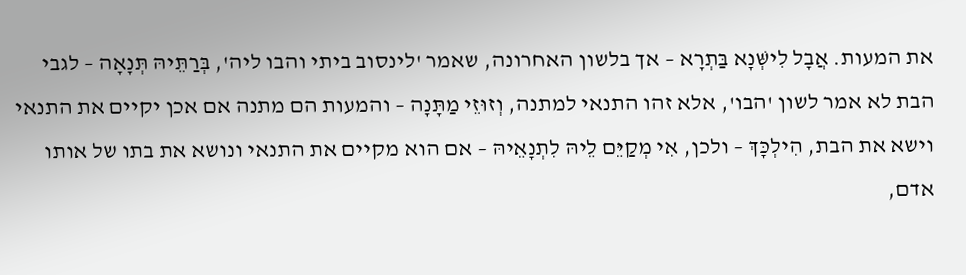את המעות. אֲבָל לִישְּׁנָא בַּתְרָא – אך בלשון האחרונה, שאמר 'לינסוב ביתי והבו ליה', בְּרַתֵּיהּ תְּנָאָה – לגבי הבת לא אמר לשון 'הבו', אלא זהו התנאי למתנה, וְזוּזֵי מַתָּנָה – והמעות הם מתנה אם אכן יקיים את התנאי וישא את הבת, הִילְכָּךְ – ולכן, אִי מְקַיֵּם לֵיהּ לִתְנָאֵיהּ – אם הוא מקיים את התנאי ונושא את בתו של אותו אדם,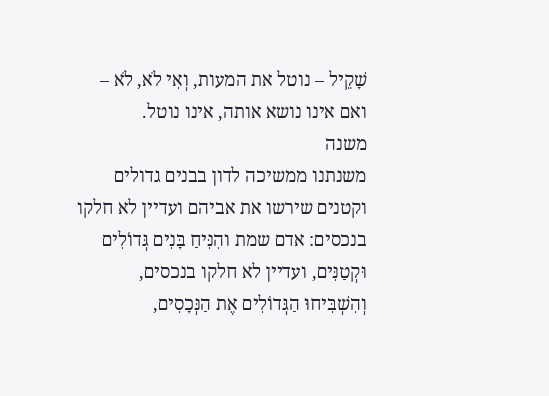שָׁקֵיל – נוטל את המעות, וְאִי לֹא, לֹא – ואם אינו נושא אותה, אינו נוטל.
משנה
משנתנו ממשיכה לדון בבנים גדולים וקטנים שירשו את אביהם ועדיין לא חלקו בנכסים: אדם שמת והִנִּיחַ בָּנִים גְּדוֹלִים וּקְטַנִּים, ועדיין לא חלקו בנכסים, וְהִשְׁבִּיחוּ הַגְּדוֹלִים אֶת הַנְּכָסִים,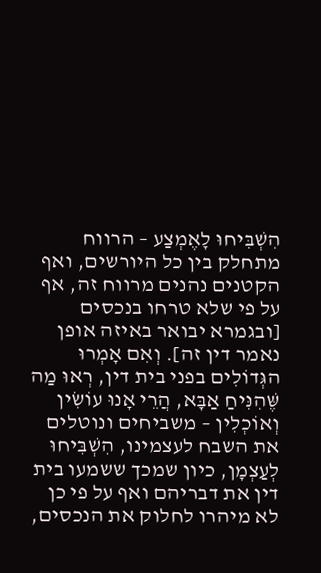הִשְׁבִּיחוּ לָאֶמְצַע – הרווח מתחלק בין כל היורשים, ואף הקטנים נהנים מרווח זה, אף על פי שלא טרחו בנכסים [ובגמרא יבואר באיזה אופן נאמר דין זה]. וְאִם אָמְרוּ הגְּדוֹלִים בפני בית דין, רְאוּ מַה שֶּׁהִנִּיחַ אַבָּא, הֲרֵי אָנוּ עוֹשִׂין וְאוֹכְלִין – משביחים ונוטלים את השבח לעצמינו, הִשְׁבִּיחוּ לְעַצְמָן, כיון שמכך ששמעו בית דין את דבריהם ואף על פי כן לא מיהרו לחלוק את הנכסים,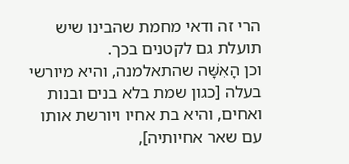הרי זה ודאי מחמת שהבינו שיש תועלת גם לקטנים בכך.
וכן הָאִשָּׁה שהתאלמנה, והיא מיורשי בעלה [כגון שמת בלא בנים ובנות ואחים, והיא בת אחיו ויורשת אותו עם שאר אחיותיה],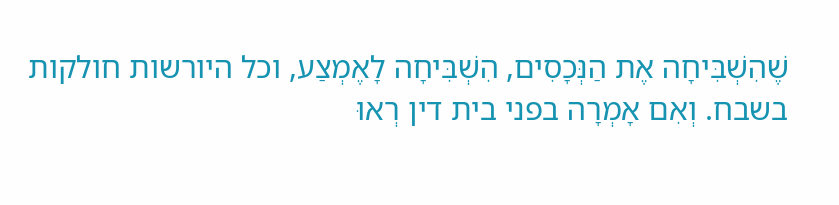שֶׁהִשְׁבִּיחָה אֶת הַנְּכָסִים, הִשְׁבִּיחָה לָאֶמְצַע, וכל היורשות חולקות בשבח. וְאִם אָמְרָה בפני בית דין רְאוּ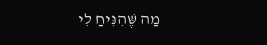מַה שֶּׁהִנִּיחַ לִי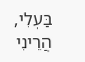בַּעְלִי, הֲרֵינִי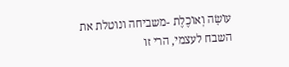עוֹשָׂה וְאוֹכֶלֶת -משביחה ונוטלת את השבח לעצמי, הרי זו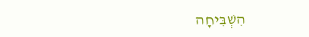הִשְׁבִּיחָה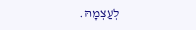לְעַצְמָהּ.